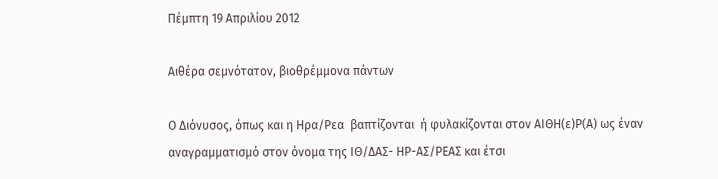Πέμπτη 19 Απριλίου 2012

Αιθέρα σεμνότατον, βιοθρέμμονα πάντων

Ο Διόνυσος, όπως και η Ηρα/Ρεα  βαπτίζονται  ή φυλακίζονται στον ΑΙΘΗ(ε)Ρ(Α) ως έναν αναγραμματισμό στον όνομα της ΙΘ/ΔΑΣ- ΗΡ-ΑΣ/ΡΕΑΣ και έτσι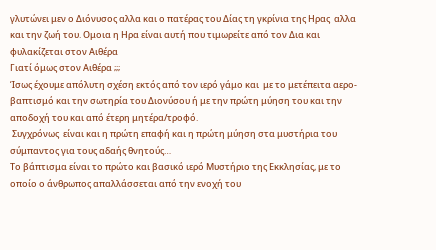γλυτώνει μεν ο Διόνυσος αλλα και ο πατέρας του Δίας τη γκρίνια της Ηρας  αλλα και την ζωή του. Ομοια η Ηρα είναι αυτή που τιμωρείτε από τον Δια και φυλακίζεται στον Αιθέρα
Γιατί όμως στον Αιθέρα ;;;
Ίσως έχουμε απόλυτη σχέση εκτός από τον ιερό γάμο και  με το μετέπειτα αερο-βαπτισμό και την σωτηρία του Διονύσου ή με την πρώτη μύηση του και την αποδοχή του και από έτερη μητέρα/τροφό.
 Συγχρόνως  είναι και η πρώτη επαφή και η πρώτη μύηση στα μυστήρια του σύμπαντος για τους αδαής θνητούς…
Το βάπτισμα είναι το πρώτο και βασικό ιερό Μυστήριο της Εκκλησίας, με το οποίο ο άνθρωπος απαλλάσσεται από την ενοχή του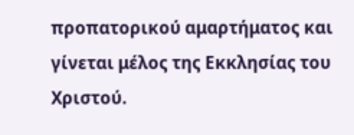προπατορικού αμαρτήματος και γίνεται μέλος της Εκκλησίας του Χριστού.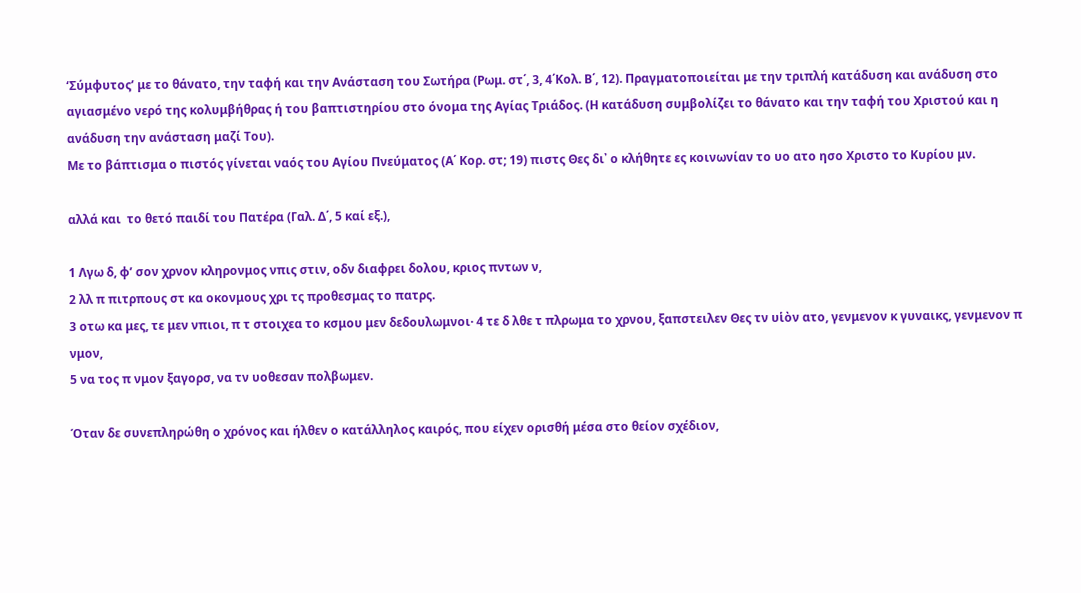‘Σύμφυτος’ με το θάνατο, την ταφή και την Ανάσταση του Σωτήρα (Ρωμ. στ΄, 3, 4΄Κολ. Β΄, 12). Πραγματοποιείται με την τριπλή κατάδυση και ανάδυση στο αγιασμένο νερό της κολυμβήθρας ή του βαπτιστηρίου στο όνομα της Αγίας Τριάδος. (Η κατάδυση συμβολίζει το θάνατο και την ταφή του Χριστού και η ανάδυση την ανάσταση μαζί Του).
Με το βάπτισμα ο πιστός γίνεται ναός του Αγίου Πνεύματος (Α΄ Κορ. στ; 19) πιστς Θες δι᾿ ο κλήθητε ες κοινωνίαν το υο ατο ησο Χριστο το Κυρίου μν.

αλλά και  το θετό παιδί του Πατέρα (Γαλ. Δ΄, 5 καί εξ.),

1 Λγω δ, φ’ σον χρνον κληρονμος νπις στιν, οδν διαφρει δολου, κριος πντων ν,
2 λλ π πιτρπους στ κα οκονμους χρι τς προθεσμας το πατρς.
3 οτω κα μες, τε μεν νπιοι, π τ στοιχεα το κσμου μεν δεδουλωμνοι· 4 τε δ λθε τ πλρωμα το χρνου, ξαπστειλεν Θες τν υἱὸν ατο, γενμενον κ γυναικς, γενμενον π νμον,
5 να τος π νμον ξαγορσ, να τν υοθεσαν πολβωμεν.

Όταν δε συνεπληρώθη ο χρόνος και ήλθεν ο κατάλληλος καιρός, που είχεν ορισθή μέσα στο θείον σχέδιον,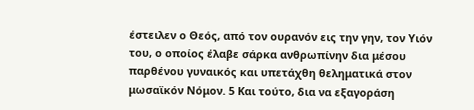έστειλεν ο Θεός, από τον ουρανόν εις την γην, τον Υιόν του, ο οποίος έλαβε σάρκα ανθρωπίνην δια μέσου παρθένου γυναικός και υπετάχθη θεληματικά στον μωσαϊκόν Νόμον. 5 Και τούτο, δια να εξαγοράση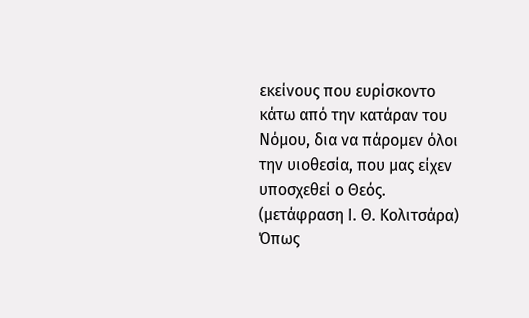εκείνους που ευρίσκοντο κάτω από την κατάραν του Νόμου, δια να πάρομεν όλοι την υιοθεσία, που μας είχεν υποσχεθεί ο Θεός. (μετάφραση Ι. Θ. Κολιτσάρα)
Όπως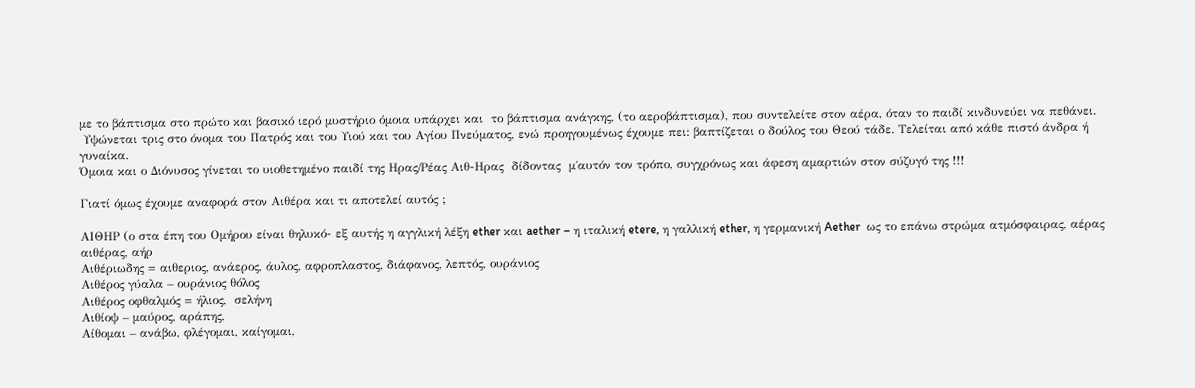με το βάπτισμα στο πρώτο και βασικό ιερό μυστήριο όμοια υπάρχει και  το βάπτισμα ανάγκης, (το αεροβάπτισμα), που συντελείτε στον αέρα, όταν το παιδί κινδυνεύει να πεθάνει.
 Υψώνεται τρις στο όνομα του Πατρός και του Υιού και του Αγίου Πνεύματος, ενώ προηγουμένως έχουμε πει: βαπτίζεται ο δούλος του Θεού τάδε. Τελείται από κάθε πιστό άνδρα ή γυναίκα.
Όμοια και ο Διόνυσος γίνεται το υιοθετημένο παιδί της Ηρας/Ρέας Αιθ-Ηρας  δίδοντας  μ΄αυτόν τον τρόπο, συγχρόνως και άφεση αμαρτιών στον σύζυγό της !!!

Γιατί όμως έχουμε αναφορά στον Αιθέρα και τι αποτελεί αυτός ;

ΑΙΘΗΡ (ο στα έπη του Ομήρου είναι θηλυκό- εξ αυτής η αγγλική λέξη ether και aether – η ιταλική etere, η γαλλική ether, η γερμανική Aether  ως το επάνω στρώμα ατμόσφαιρας, αέρας αιθέρας, αήρ
Αιθέριωδης = αιθεριος, ανάερος, άυλος, αφροπλαστος, διάφανος, λεπτός, ουράνιος
Αιθέρος γύαλα – ουράνιος θόλος
Αιθέρος οφθαλμός = ήλιος,  σελήνη
Αιθίοψ – μαύρος, αράπης,
Αίθομαι – ανάβω, φλέγομαι, καίγομαι,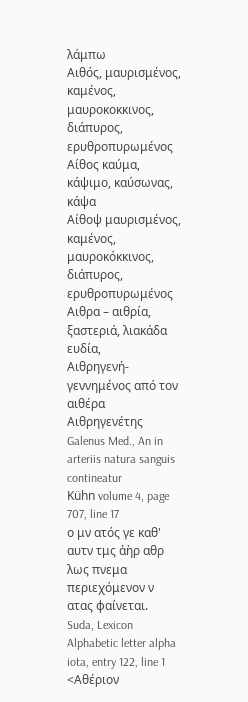λάμπω
Αιθός, μαυρισμένος, καμένος, μαυροκοκκινος, διάπυρος, ερυθροπυρωμένος
Αίθος καύμα, κάψιμο, καύσωνας, κάψα
Αίθοψ μαυρισμένος, καμένος, μαυροκόκκινος, διάπυρος, ερυθροπυρωμένος
Αιθρα – αιθρία, ξαστεριά, λιακάδα ευδία,
Αιθρηγενή- γεννημένος από τον αιθέρα
Αιθρηγενέτης
Galenus Med., An in arteriis natura sanguis contineatur
Kühn volume 4, page 707, line 17
ο μν ατός γε καθ' αυτν τμς ἀὴρ αθρ λως πνεμα
περιεχόμενον ν ατας φαίνεται.
Suda, Lexicon
Alphabetic letter alpha iota, entry 122, line 1
<Αθέριον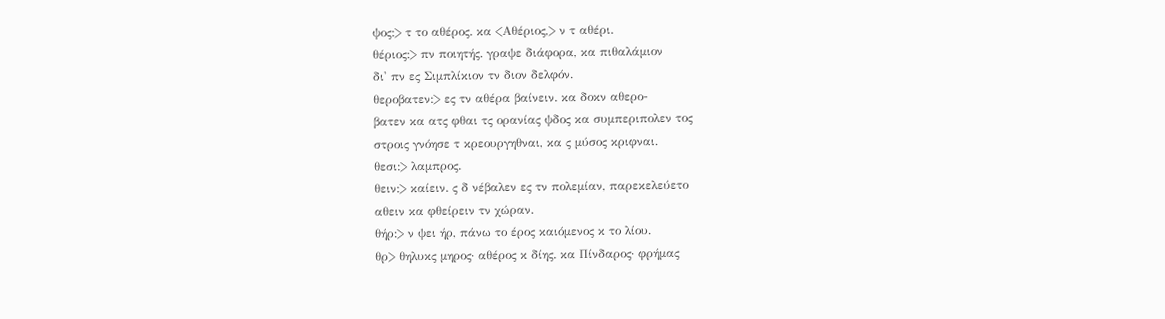ψος:> τ το αθέρος. κα <Αθέριος,> ν τ αθέρι.
θέριος:> πν ποιητής. γραψε διάφορα, κα πιθαλάμιον
δι' πν ες Σιμπλίκιον τν διον δελφόν.
θεροβατεν:> ες τν αθέρα βαίνειν. κα δοκν αθερο-
βατεν κα ατς φθαι τς ορανίας ψδος κα συμπεριπολεν τος
στροις γνόησε τ κρεουργηθναι, κα ς μύσος κριφναι.
θεσι:> λαμπρος.
θειν:> καίειν. ς δ νέβαλεν ες τν πολεμίαν, παρεκελεύετο
αθειν κα φθείρειν τν χώραν.
θήρ:> ν ψει ήρ, πάνω το έρος καιόμενος κ το λίου.
θρ> θηλυκς μηρος· αθέρος κ δίης. κα Πίνδαρος· φρήμας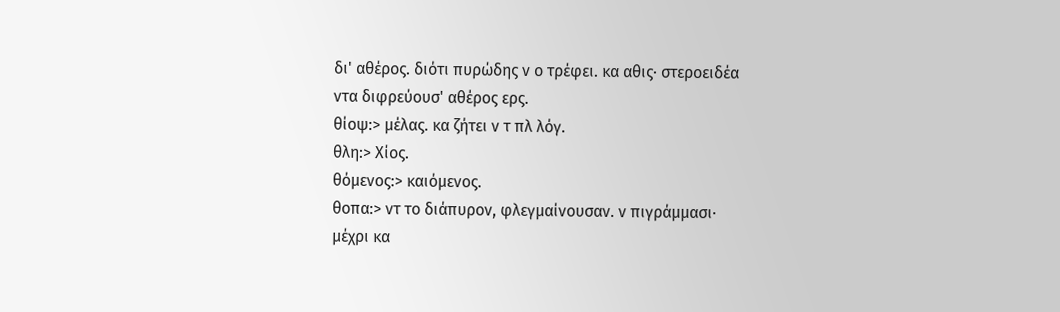δι' αθέρος. διότι πυρώδης ν ο τρέφει. κα αθις· στεροειδέα
ντα διφρεύουσ' αθέρος ερς.
θίοψ:> μέλας. κα ζήτει ν τ πλ λόγ.
θλη:> Χίος.
θόμενος:> καιόμενος.
θοπα:> ντ το διάπυρον, φλεγμαίνουσαν. ν πιγράμμασι·
μέχρι κα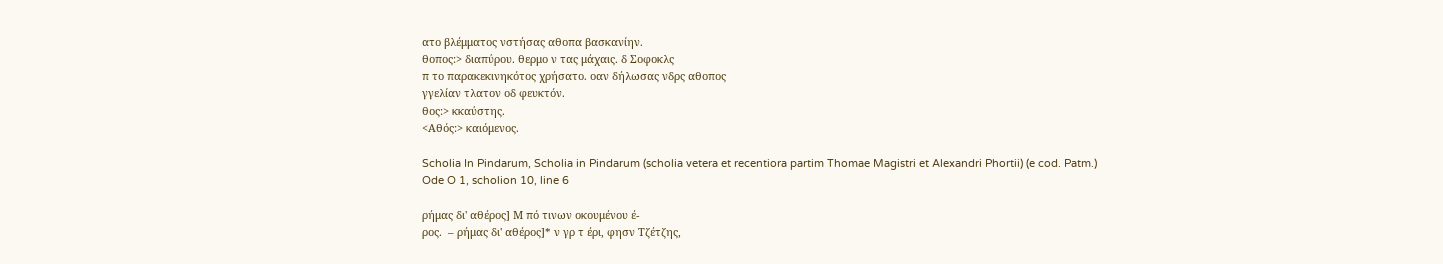ατο βλέμματος νστήσας αθοπα βασκανίην.
θοπος:> διαπύρου. θερμο ν τας μάχαις. δ Σοφοκλς
π το παρακεκινηκότος χρήσατο. οαν δήλωσας νδρς αθοπος
γγελίαν τλατον οδ φευκτόν.
θος:> κκαύστης.
<Αθός:> καιόμενος.

Scholia In Pindarum, Scholia in Pindarum (scholia vetera et recentiora partim Thomae Magistri et Alexandri Phortii) (e cod. Patm.)
Ode O 1, scholion 10, line 6

ρήμας δι' αθέρος] Μ πό τινων οκουμένου έ-
ρος.  – ρήμας δι' αθέρος]* ν γρ τ έρι, φησν Τζέτζης,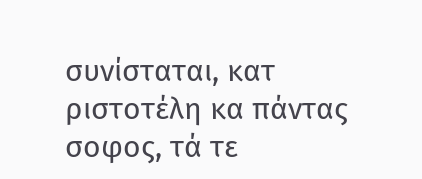συνίσταται, κατ ριστοτέλη κα πάντας σοφος, τά τε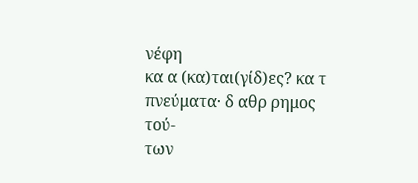νέφη
κα α (κα)ται(γίδ)ες? κα τ πνεύματα· δ αθρ ρημος τού-
των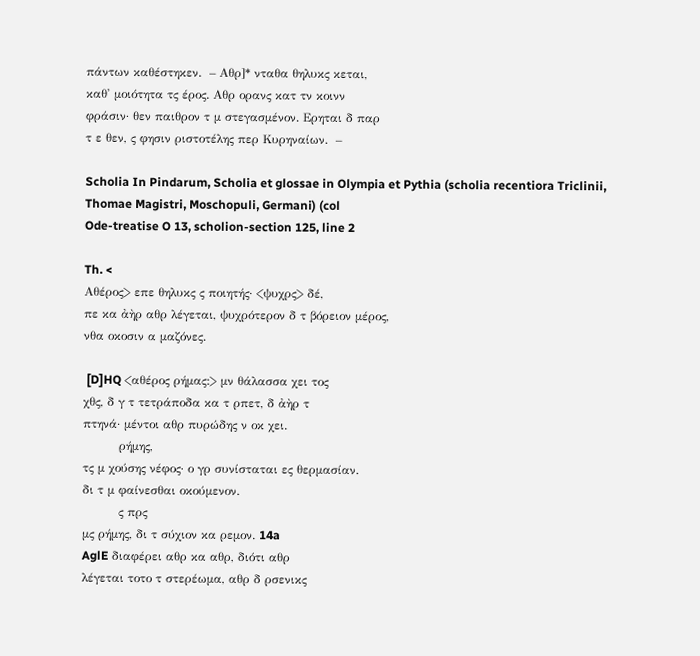πάντων καθέστηκεν.  – Αθρ]* νταθα θηλυκς κεται,
καθ' μοιότητα τς έρος. Αθρ ορανς κατ τν κοινν
φράσιν· θεν παιθρον τ μ στεγασμένον. Ερηται δ παρ
τ ε θεν, ς φησιν ριστοτέλης περ Κυρηναίων.  –

Scholia In Pindarum, Scholia et glossae in Olympia et Pythia (scholia recentiora Triclinii, Thomae Magistri, Moschopuli, Germani) (col
Ode-treatise O 13, scholion-section 125, line 2

Th. <
Αθέρος> επε θηλυκς ς ποιητής· <ψυχρς> δέ,
πε κα ἀὴρ αθρ λέγεται, ψυχρότερον δ τ βόρειον μέρος,
νθα οκοσιν α μαζόνες.

 [D]HQ <αθέρος ρήμας:> μν θάλασσα χει τος
χθς, δ γ τ τετράποδα κα τ ρπετ, δ ἀὴρ τ
πτηνά· μέντοι αθρ πυρώδης ν οκ χει.
         ρήμης,
τς μ χούσης νέφος· ο γρ συνίσταται ες θερμασίαν.
δι τ μ φαίνεσθαι οκούμενον.
         ς πρς
μς ρήμης, δι τ σύχιον κα ρεμον. 14a
AglE διαφέρει αθρ κα αθρ, διότι αθρ
λέγεται τοτο τ στερέωμα, αθρ δ ρσενικς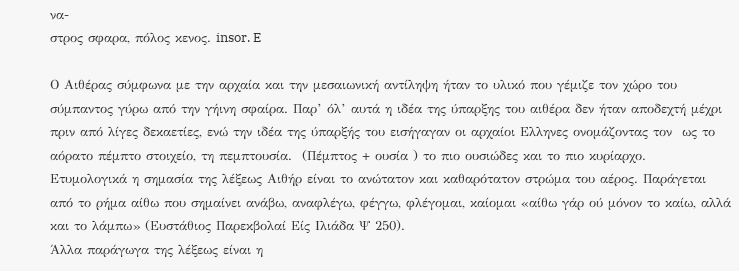να-
στρος σφαρα, πόλος κενος. insor. E

Ο Αιθέρας σύμφωνα με την αρχαία και την μεσαιωνική αντίληψη ήταν το υλικό που γέμιζε τον χώρο του σύμπαντος γύρω από την γήινη σφαίρα. Παρ’ όλ’ αυτά η ιδέα της ύπαρξης του αιθέρα δεν ήταν αποδεχτή μέχρι πριν από λίγες δεκαετίες, ενώ την ιδέα της ύπαρξής του εισήγαγαν οι αρχαίοι Ελληνες ονομάζοντας τον  ως το αόρατο πέμπτο στοιχείο, τη πεμπτουσία.  (Πέμπτος + ουσία ) το πιο ουσιώδες και το πιο κυρίαρχο.
Ετυμολογικά η σημασία της λέξεως Αιθήρ είναι το ανώτατον και καθαρότατον στρώμα του αέρος. Παράγεται από το ρήμα αίθω που σημαίνει ανάβω, αναφλέγω, φέγγω, φλέγομαι, καίομαι «αίθω γάρ ού μόνον το καίω, αλλά και το λάμπω» (Ευστάθιος Παρεκβολαί Είς Ιλιάδα Ψ 250).
Άλλα παράγωγα της λέξεως είναι η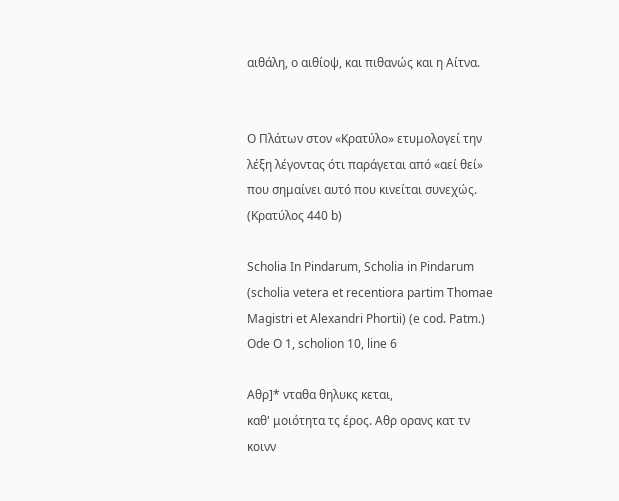αιθάλη, ο αιθίοψ, και πιθανώς και η Αίτνα.


Ο Πλάτων στον «Κρατύλο» ετυμολογεί την λέξη λέγοντας ότι παράγεται από «αεί θεί» που σημαίνει αυτό που κινείται συνεχώς. (Κρατύλος 440 b)

Scholia In Pindarum, Scholia in Pindarum (scholia vetera et recentiora partim Thomae Magistri et Alexandri Phortii) (e cod. Patm.)
Ode O 1, scholion 10, line 6

Αθρ]* νταθα θηλυκς κεται,
καθ' μοιότητα τς έρος. Αθρ ορανς κατ τν κοινν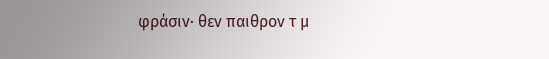φράσιν· θεν παιθρον τ μ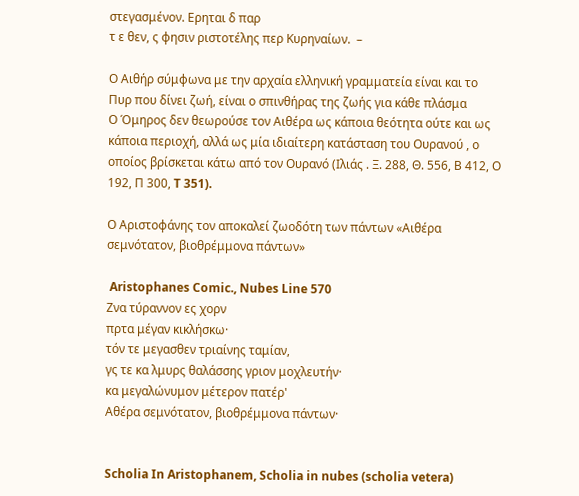στεγασμένον. Ερηται δ παρ
τ ε θεν, ς φησιν ριστοτέλης περ Κυρηναίων.  –

Ο Αιθήρ σύμφωνα με την αρχαία ελληνική γραμματεία είναι και το  Πυρ που δίνει ζωή, είναι ο σπινθήρας της ζωής για κάθε πλάσμα
Ο Όμηρος δεν θεωρούσε τον Αιθέρα ως κάποια θεότητα ούτε και ως κάποια περιοχή, αλλά ως μία ιδιαίτερη κατάσταση του Ουρανού , ο οποίος βρίσκεται κάτω από τον Ουρανό (Ιλιάς . Ξ. 288, Θ. 556, Β 412, Ο 192, Π 300, T 351).

Ο Αριστοφάνης τον αποκαλεί ζωοδότη των πάντων «Αιθέρα σεμνότατον, βιοθρέμμονα πάντων»

 Aristophanes Comic., Nubes Line 570
Ζνα τύραννον ες χορν
πρτα μέγαν κικλήσκω·
τόν τε μεγασθεν τριαίνης ταμίαν,
γς τε κα λμυρς θαλάσσης γριον μοχλευτήν·
κα μεγαλώνυμον μέτερον πατέρ'
Αθέρα σεμνότατον, βιοθρέμμονα πάντων·


Scholia In Aristophanem, Scholia in nubes (scholia vetera)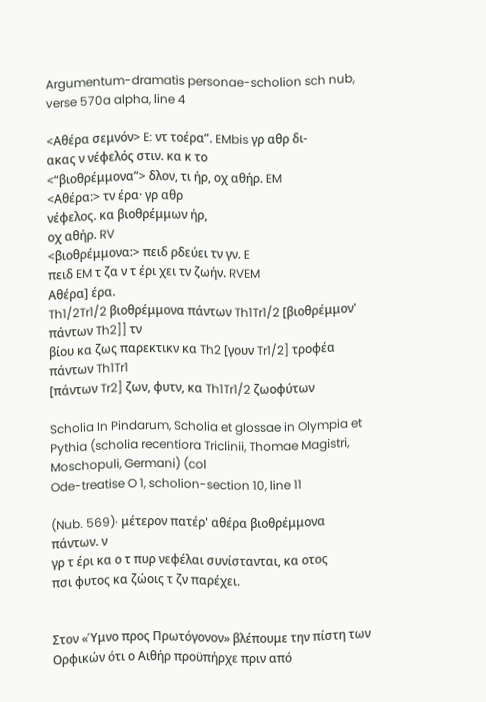Argumentum-dramatis personae-scholion sch nub, verse 570a alpha, line 4

<Αθέρα σεμνόν> E: ντ τοέρα”. EMbis γρ αθρ δι-
ακας ν νέφελός στιν. κα κ το
<“βιοθρέμμονα”> δλον, τι ήρ, οχ αθήρ. EM
<Αθέρα:> τν έρα· γρ αθρ
νέφελος. κα βιοθρέμμων ήρ,
οχ αθήρ. RV
<βιοθρέμμονα:> πειδ ρδεύει τν γν. E
πειδ EM τ ζα ν τ έρι χει τν ζωήν. RVEM
Αθέρα] έρα.
Th1/2Tr1/2 βιοθρέμμονα πάντων Th1Tr1/2 [βιοθρέμμον' πάντων Th2]] τν
βίου κα ζως παρεκτικν κα Th2 [γουν Tr1/2] τροφέα πάντων Th1Tr1
[πάντων Tr2] ζων, φυτν, κα Th1Tr1/2 ζωοφύτων

Scholia In Pindarum, Scholia et glossae in Olympia et Pythia (scholia recentiora Triclinii, Thomae Magistri, Moschopuli, Germani) (col
Ode-treatise O 1, scholion-section 10, line 11

(Nub. 569)· μέτερον πατέρ' αθέρα βιοθρέμμονα πάντων. ν
γρ τ έρι κα ο τ πυρ νεφέλαι συνίστανται, κα οτος
πσι φυτος κα ζώοις τ ζν παρέχει.


Στον «Ύμνο προς Πρωτόγονον» βλέπουμε την πίστη των Ορφικών ότι ο Αιθήρ προϋπήρχε πριν από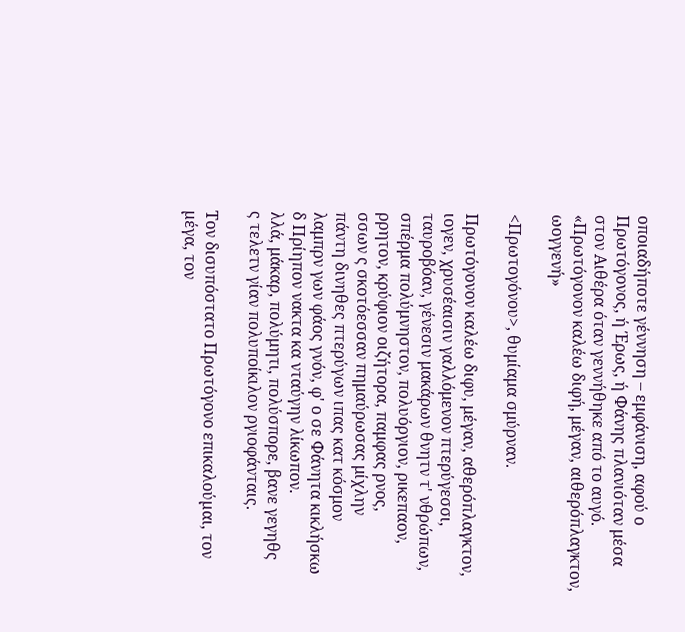οποιαδήποτε γέννηση – εμφάνιση, αφού ο Πρωτόγονος, ή Έρως, ή Φάνης πλανιόταν μέσα στον Αιθέρα όταν γεννήθηκε από το αυγό.
«Πρωτόγονον καλέω διφή, μέγαν, αιθερόπλαγκτον, ωογγενή»

<Πρωτογόνου>, θυμίαμα σμύρναν.

Πρωτόγονον καλέω διφυ, μέγαν, αθερόπλαγκτον,
ιογεν, χρυσέαισιν γαλλόμενον πτερύγεσσι,
ταυροβόαν, γένεσιν μακάρων θνητν τ' νθρώπων,
σπέρμα πολύμνηστον, πολυόργιον, ρικεπαον,
ρρητον, κρύφιον οιζήτορα, παμφας ρνος,
σσων ς σκοτόεσσαν πημαύρωσας μίχλην
πάντη δινηθες πτερύγων ιπας κατ κόσμον
λαμπρν γων φάος γνόν, φ' ο σε Φάνητα κικλήσκω
δ Πρίηπον νακτα κα νταύγην λίκωπον.
λλά, μάκαρ, πολύμητι, πολύσπορε, βανε γεγηθς
ς τελετν γίαν πολυποίκιλον ργιοφάνταις.

Τον δισυπόστατο Πρωτόγονο επικαλούµαι, τον µέγα, τον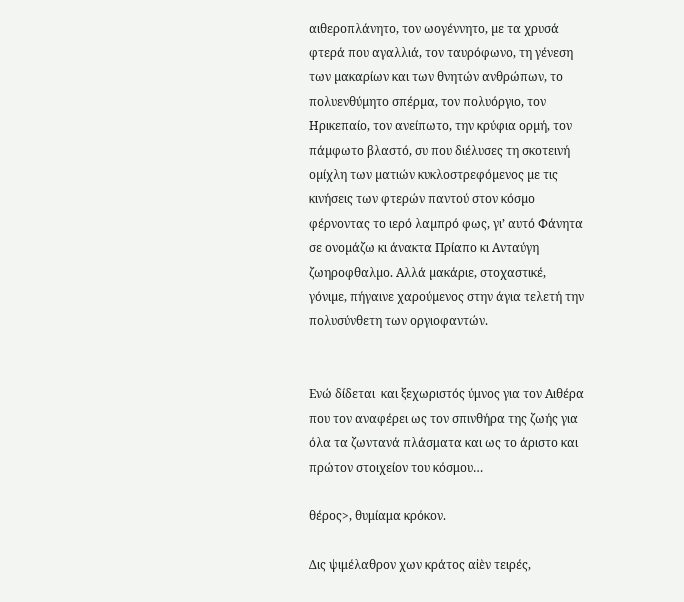αιθεροπλάνητο, τον ωογέννητο, µε τα χρυσά φτερά που αγαλλιά, τον ταυρόφωνο, τη γένεση των µακαρίων και των θνητών ανθρώπων, το πολυενθύµητο σπέρµα, τον πολυόργιο, τον Ηρικεπαίο, τον ανείπωτο, την κρύφια ορµή, τον πάµφωτο βλαστό, συ που διέλυσες τη σκοτεινή οµίχλη των µατιών κυκλοστρεφόµενος µε τις κινήσεις των φτερών παντού στον κόσµο φέρνοντας το ιερό λαµπρό φως, γι’ αυτό Φάνητα σε ονοµάζω κι άνακτα Πρίαπο κι Ανταύγη ζωηροφθαλµο. Αλλά µακάριε, στοχαστικέ, γόνιµε, πήγαινε χαρούµενος στην άγια τελετή την πολυσύνθετη των οργιοφαντών.


Ενώ δίδεται  και ξεχωριστός ύμνος για τον Αιθέρα που τον αναφέρει ως τον σπινθήρα της ζωής για όλα τα ζωντανά πλάσματα και ως το άριστο και πρώτον στοιχείον του κόσμου…

θέρος>, θυμίαμα κρόκον.

Δις ψιμέλαθρον χων κράτος αἰὲν τειρές,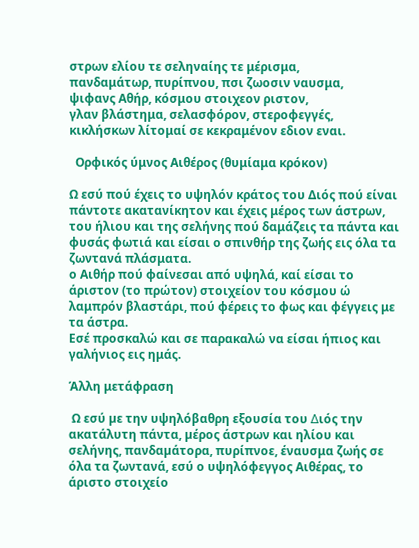στρων ελίου τε σεληναίης τε μέρισμα,
πανδαμάτωρ, πυρίπνου, πσι ζωοσιν ναυσμα,
ψιφανς Αθήρ, κόσμου στοιχεον ριστον,
γλαν βλάστημα, σελασφόρον, στεροφεγγές,
κικλήσκων λίτομαί σε κεκραμένον εδιον εναι.

  Ορφικός ύμνος Αιθέρος (θυμίαμα κρόκον)

Ω εσύ πού έχεις το υψηλόν κράτος του Διός πού είναι πάντοτε ακατανίκητον και έχεις μέρος των άστρων, του ήλιου και της σελήνης πού δαμάζεις τα πάντα και φυσάς φωτιά και είσαι ο σπινθήρ της ζωής εις όλα τα ζωντανά πλάσματα.
ο Αιθήρ πού φαίνεσαι από υψηλά, καί είσαι το άριστον (το πρώτον) στοιχείον του κόσμου ώ λαμπρόν βλαστάρι, πού φέρεις το φως και φέγγεις με τα άστρα.
Εσέ προσκαλώ και σε παρακαλώ να είσαι ήπιος και γαλήνιος εις ημάς.

Άλλη μετάφραση

 Ω εσύ µε την υψηλόβαθρη εξουσία του ∆ιός την ακατάλυτη πάντα, µέρος άστρων και ηλίου και σελήνης, πανδαµάτορα, πυρίπνοε, έναυσμα ζωής σε όλα τα ζωντανά, εσύ ο υψηλόφεγγος Αιθέρας, το άριστο στοιχείο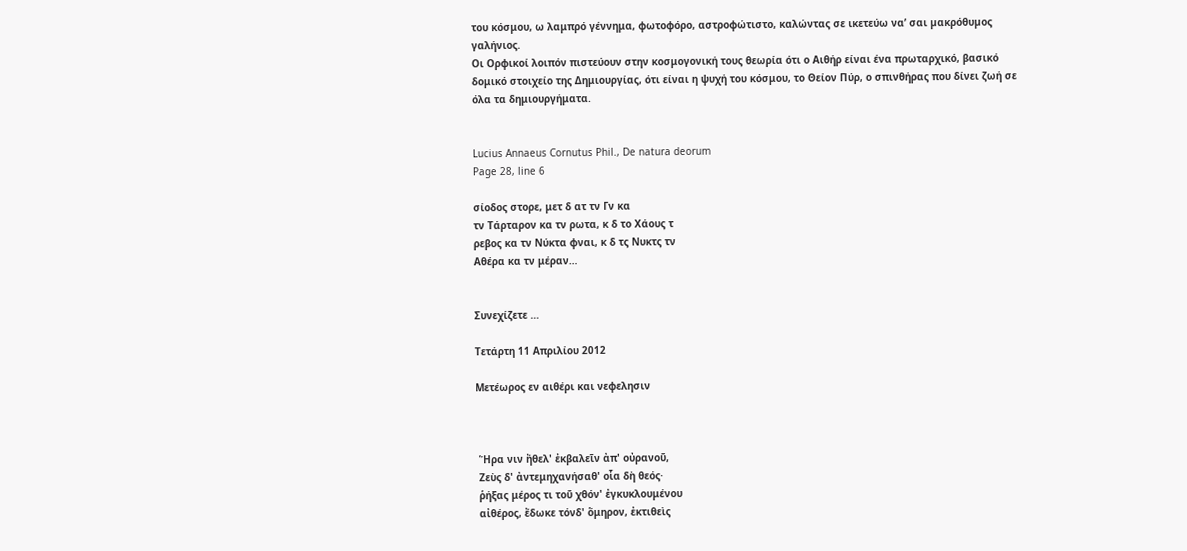του κόσμου, ω λαμπρό γέννημα, φωτοφόρο, αστροφώτιστο, καλώντας σε ικετεύω να’ σαι µακρόθυµος γαλήνιος.
Οι Ορφικοί λοιπόν πιστεύουν στην κοσμογονική τους θεωρία ότι ο Αιθήρ είναι ένα πρωταρχικό, βασικό δομικό στοιχείο της Δημιουργίας, ότι είναι η ψυχή του κόσμου, το Θείον Πύρ, ο σπινθήρας που δίνει ζωή σε όλα τα δημιουργήματα.


Lucius Annaeus Cornutus Phil., De natura deorum
Page 28, line 6

σίοδος στορε, μετ δ ατ τν Γν κα
τν Τάρταρον κα τν ρωτα, κ δ το Χάους τ
ρεβος κα τν Νύκτα φναι, κ δ τς Νυκτς τν
Αθέρα κα τν μέραν…


Συνεχίζετε …

Τετάρτη 11 Απριλίου 2012

Μετέωρος εν αιθέρι και νεφελησιν



 Ἥρα νιν ἤθελ' ἐκβαλεῖν ἀπ' οὐρανοῦ,
 Ζεὺς δ' ἀντεμηχανήσαθ' οἷα δὴ θεός·
 ῥήξας μέρος τι τοῦ χθόν' ἐγκυκλουμένου
 αἰθέρος, ἔδωκε τόνδ' ὅμηρον, ἐκτιθεὶς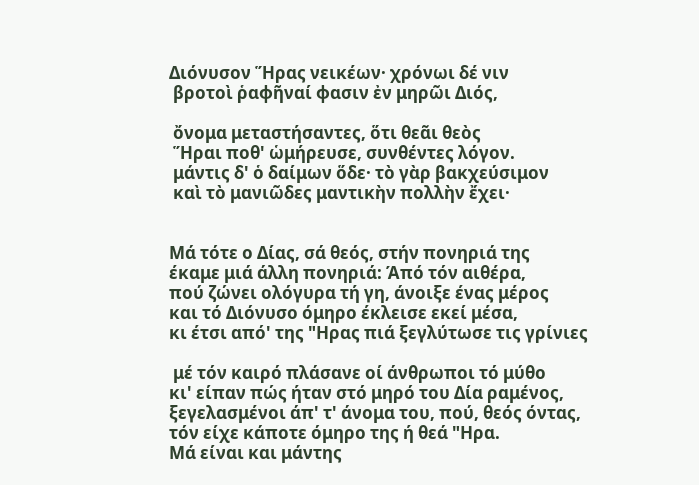Διόνυσον Ἥρας νεικέων· χρόνωι δέ νιν
 βροτοὶ ῥαφῆναί φασιν ἐν μηρῶι Διός,

 ὄνομα μεταστήσαντες, ὅτι θεᾶι θεὸς
 Ἥραι ποθ' ὡμήρευσε, συνθέντες λόγον.
 μάντις δ' ὁ δαίμων ὅδε· τὸ γὰρ βακχεύσιμον
 καὶ τὸ μανιῶδες μαντικὴν πολλὴν ἔχει·


Μά τότε ο Δίας, σά θεός, στήν πονηριά της
έκαμε μιά άλλη πονηριά: Άπό τόν αιθέρα,
πού ζώνει ολόγυρα τή γη, άνοιξε ένας μέρος
και τό Διόνυσο όμηρο έκλεισε εκεί μέσα,
κι έτσι από' της "Ηρας πιά ξεγλύτωσε τις γρίνιες

 μέ τόν καιρό πλάσανε οί άνθρωποι τό μύθο
κι' είπαν πώς ήταν στό μηρό του Δία ραμένος,
ξεγελασμένοι άπ' τ' άνομα του, πού, θεός όντας,
τόν είχε κάποτε όμηρο της ή θεά "Ηρα.
Μά είναι και μάντης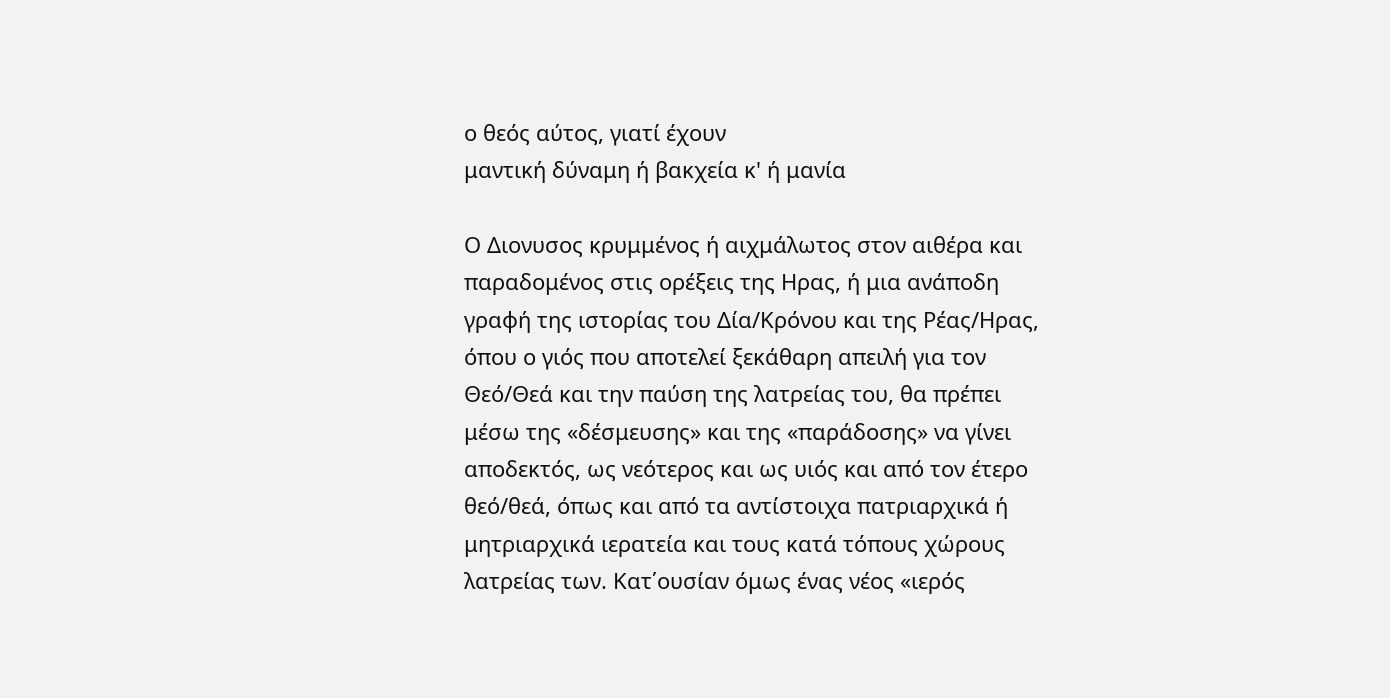ο θεός αύτος, γιατί έχουν
μαντική δύναμη ή βακχεία κ' ή μανία

Ο Διονυσος κρυμμένος ή αιχμάλωτος στον αιθέρα και παραδομένος στις ορέξεις της Ηρας, ή μια ανάποδη γραφή της ιστορίας του Δία/Κρόνου και της Ρέας/Ηρας, όπου ο γιός που αποτελεί ξεκάθαρη απειλή για τον Θεό/Θεά και την παύση της λατρείας του, θα πρέπει μέσω της «δέσμευσης» και της «παράδοσης» να γίνει αποδεκτός, ως νεότερος και ως υιός και από τον έτερο θεό/θεά, όπως και από τα αντίστοιχα πατριαρχικά ή μητριαρχικά ιερατεία και τους κατά τόπους χώρους λατρείας των. Κατ΄ουσίαν όμως ένας νέος «ιερός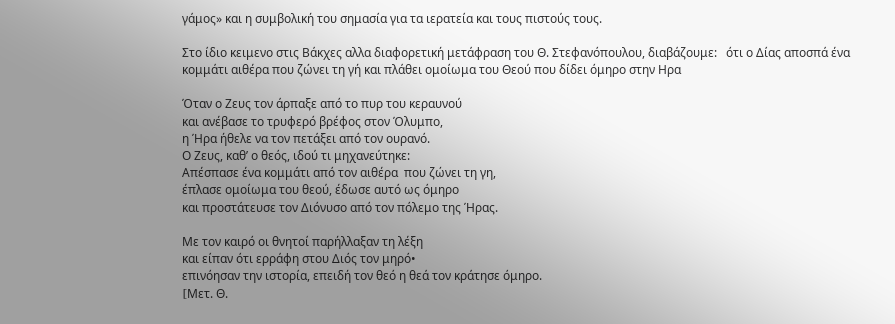γάμος» και η συμβολική του σημασία για τα ιερατεία και τους πιστούς τους.

Στο ίδιο κειμενο στις Βάκχες αλλα διαφορετική μετάφραση του Θ. Στεφανόπουλου, διαβάζουμε:   ότι ο Δίας αποσπά ένα κομμάτι αιθέρα που ζώνει τη γή και πλάθει ομοίωμα του Θεού που δίδει όμηρο στην Ηρα

Όταν ο Ζευς τον άρπαξε από το πυρ του κεραυνού
και ανέβασε το τρυφερό βρέφος στον Όλυμπο,
η Ήρα ήθελε να τον πετάξει από τον ουρανό.
Ο Ζευς, καθ’ ο θεός, ιδού τι μηχανεύτηκε:
Απέσπασε ένα κομμάτι από τον αιθέρα  που ζώνει τη γη,
έπλασε ομοίωμα του θεού, έδωσε αυτό ως όμηρο
και προστάτευσε τον Διόνυσο από τον πόλεμο της Ήρας.

Με τον καιρό οι θνητοί παρήλλαξαν τη λέξη
και είπαν ότι ερράφη στου Διός τον μηρό•
επινόησαν την ιστορία, επειδή τον θεό η θεά τον κράτησε όμηρο.
[Mετ. Θ.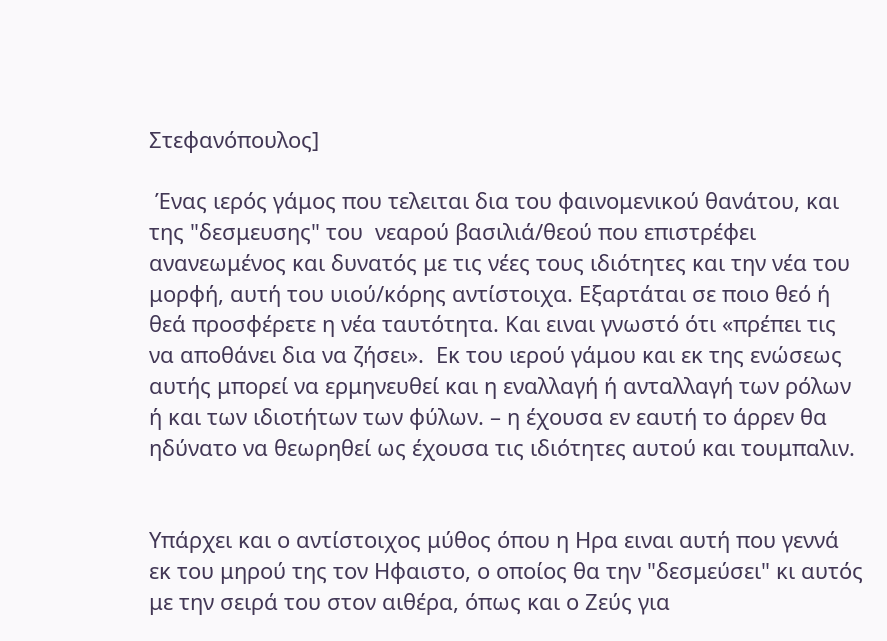Στεφανόπουλος]

 Ένας ιερός γάμος που τελειται δια του φαινομενικού θανάτου, και της "δεσμευσης" του  νεαρού βασιλιά/θεού που επιστρέφει ανανεωμένος και δυνατός με τις νέες τους ιδιότητες και την νέα του μορφή, αυτή του υιού/κόρης αντίστοιχα. Εξαρτάται σε ποιο θεό ή θεά προσφέρετε η νέα ταυτότητα. Και ειναι γνωστό ότι «πρέπει τις να αποθάνει δια να ζήσει».  Εκ του ιερού γάμου και εκ της ενώσεως αυτής μπορεί να ερμηνευθεί και η εναλλαγή ή ανταλλαγή των ρόλων ή και των ιδιοτήτων των φύλων. – η έχουσα εν εαυτή το άρρεν θα ηδύνατο να θεωρηθεί ως έχουσα τις ιδιότητες αυτού και τουμπαλιν.


Υπάρχει και ο αντίστοιχος μύθος όπου η Ηρα ειναι αυτή που γεννά εκ του μηρού της τον Ηφαιστο, ο οποίος θα την "δεσμεύσει" κι αυτός με την σειρά του στον αιθέρα, όπως και ο Ζεύς για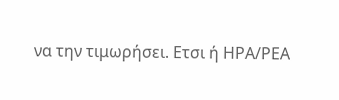να την τιμωρήσει. Ετσι ή ΗΡΑ/ΡΕΑ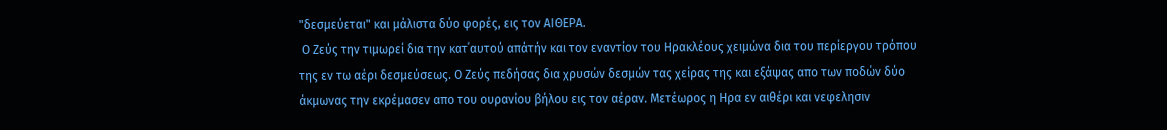"δεσμεύεται" και μάλιστα δύο φορές, εις τον ΑΙΘΕΡΑ.
 Ο Ζεύς την τιμωρεί δια την κατ΄αυτού απάτήν και τον εναντίον του Ηρακλέους χειμώνα δια του περίεργου τρόπου της εν τω αέρι δεσμεύσεως. Ο Ζεύς πεδήσας δια χρυσών δεσμών τας χείρας της και εξάψας απο των ποδών δύο άκμωνας την εκρέμασεν απο του ουρανίου βήλου εις τον αέραν. Μετέωρος η Ηρα εν αιθέρι και νεφελησιν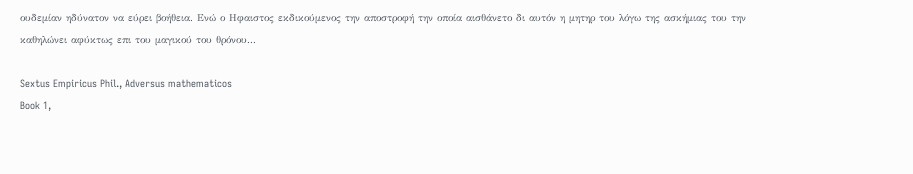ουδεμίαν ηδύνατον να εύρει βοήθεια. Ενώ ο Ηφαιστος εκδικούμενος την αποστροφή την οποία αισθάνετο δι αυτόν η μητηρ του λόγω της ασκήμιας του την καθηλώνει αφύκτως επι του μαγικού του θρόνου...

Sextus Empiricus Phil., Adversus mathematicos
Book 1,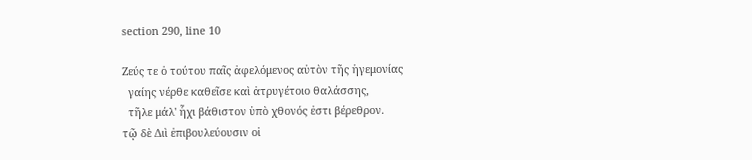section 290, line 10

Ζεύς τε ὁ τούτου παῖς ἀφελόμενος αὐτὸν τῆς ἡγεμονίας
  γαίης νέρθε καθεῖσε καὶ ἀτρυγέτοιο θαλάσσης,
  τῆλε μάλ' ἧχι βάθιστον ὑπὸ χθονός ἐστι βέρεθρον.
τῷ δὲ Διὶ ἐπιβουλεύουσιν οἱ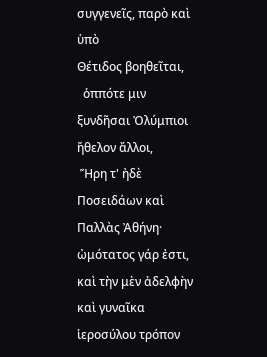συγγενεῖς, παρὸ καὶ ὑπὸ
Θέτιδος βοηθεῖται,
  ὁππότε μιν ξυνδῆσαι Ὀλύμπιοι ἤθελον ἄλλοι,
 Ἥρη τ' ἠδὲ Ποσειδάων καὶ Παλλὰς Ἀθήνη·
ὠμότατος γάρ ἐστι, καὶ τὴν μὲν ἀδελφὴν καὶ γυναῖκα
ἱεροσύλου τρόπον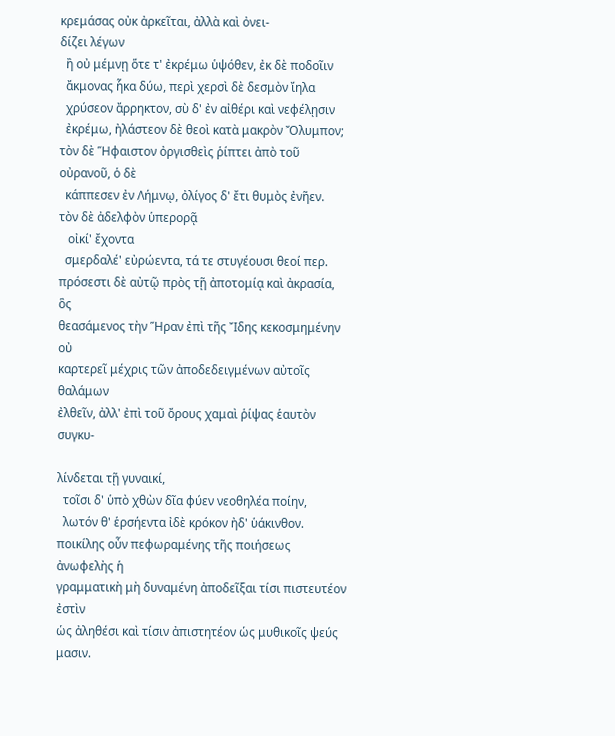κρεμάσας οὐκ ἀρκεῖται, ἀλλὰ καὶ ὀνει-
δίζει λέγων
  ἢ οὐ μέμνῃ ὅτε τ' ἐκρέμω ὑψόθεν, ἐκ δὲ ποδοῖιν
  ἄκμονας ἧκα δύω, περὶ χερσὶ δὲ δεσμὸν ἴηλα
  χρύσεον ἄρρηκτον, σὺ δ' ἐν αἰθέρι καὶ νεφέλῃσιν
  ἐκρέμω, ἠλάστεον δὲ θεοὶ κατὰ μακρὸν Ὄλυμπον;
τὸν δὲ Ἥφαιστον ὀργισθεὶς ῥίπτει ἀπὸ τοῦ οὐρανοῦ, ὁ δὲ
  κάππεσεν ἐν Λήμνῳ, ὀλίγος δ' ἔτι θυμὸς ἐνῆεν.
τὸν δὲ ἀδελφὸν ὑπερορᾷ
   οἰκί' ἔχοντα
  σμερδαλέ' εὐρώεντα, τά τε στυγέουσι θεοί περ.
πρόσεστι δὲ αὐτῷ πρὸς τῇ ἀποτομίᾳ καὶ ἀκρασία, ὃς
θεασάμενος τὴν Ἥραν ἐπὶ τῆς Ἴδης κεκοσμημένην οὐ
καρτερεῖ μέχρις τῶν ἀποδεδειγμένων αὐτοῖς θαλάμων
ἐλθεῖν, ἀλλ' ἐπὶ τοῦ ὄρους χαμαὶ ῥίψας ἑαυτὸν συγκυ-

λίνδεται τῇ γυναικί,
  τοῖσι δ' ὑπὸ χθὼν δῖα φύεν νεοθηλέα ποίην,
  λωτόν θ' ἑρσήεντα ἰδὲ κρόκον ἠδ' ὑάκινθον.
ποικίλης οὖν πεφωραμένης τῆς ποιήσεως ἀνωφελὴς ἡ
γραμματικὴ μὴ δυναμένη ἀποδεῖξαι τίσι πιστευτέον ἐστὶν
ὡς ἀληθέσι καὶ τίσιν ἀπιστητέον ὡς μυθικοῖς ψεύς μασιν.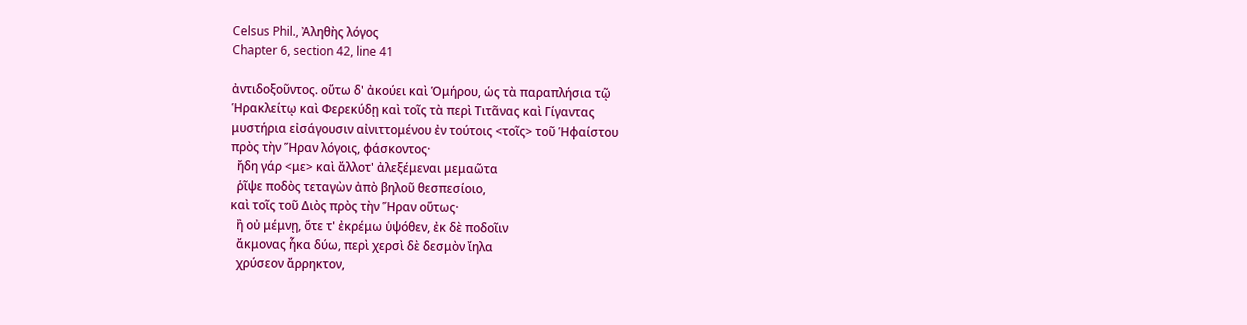Celsus Phil., Ἀληθὴς λόγος
Chapter 6, section 42, line 41

ἀντιδοξοῦντος. οὕτω δ' ἀκούει καὶ Ὁμήρου, ὡς τὰ παραπλήσια τῷ
Ἡρακλείτῳ καὶ Φερεκύδῃ καὶ τοῖς τὰ περὶ Τιτᾶνας καὶ Γίγαντας
μυστήρια εἰσάγουσιν αἰνιττομένου ἐν τούτοις <τοῖς> τοῦ Ἡφαίστου
πρὸς τὴν Ἥραν λόγοις, φάσκοντος·
  ἤδη γάρ <με> καὶ ἄλλοτ' ἀλεξέμεναι μεμαῶτα
  ῥῖψε ποδὸς τεταγὼν ἀπὸ βηλοῦ θεσπεσίοιο,
καὶ τοῖς τοῦ Διὸς πρὸς τὴν Ἥραν οὕτως·
  ἢ οὐ μέμνῃ, ὅτε τ' ἐκρέμω ὑψόθεν, ἐκ δὲ ποδοῖιν
  ἄκμονας ἧκα δύω, περὶ χερσὶ δὲ δεσμὸν ἴηλα
  χρύσεον ἄρρηκτον,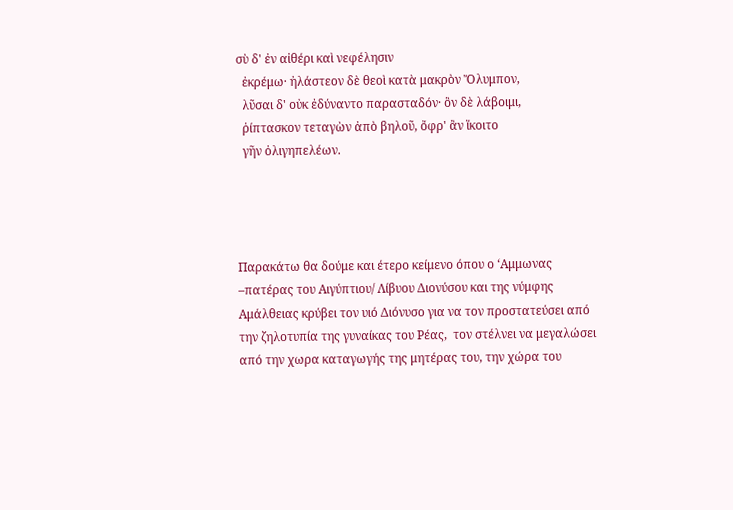σὺ δ' ἐν αἰθέρι καὶ νεφέλησιν
  ἐκρέμω· ἠλάστεον δὲ θεοὶ κατὰ μακρὸν Ὄλυμπον,
  λῦσαι δ' οὐκ ἐδύναντο παρασταδόν· ὃν δὲ λάβοιμι,
  ῥίπτασκον τεταγὼν ἀπὸ βηλοῦ, ὄφρ' ἂν ἵκοιτο
  γῆν ὀλιγηπελέων.




Παρακάτω θα δούμε και έτερο κείμενο όπου ο ‘Αμμωνας –πατέρας του Αιγύπτιου/ Λίβυου Διονύσου και της νύμφης Αμάλθειας κρύβει τον υιό Διόνυσο για να τον προστατεύσει από την ζηλοτυπία της γυναίκας του Ρέας,  τον στέλνει να μεγαλώσει από την χωρα καταγωγής της μητέρας του, την χώρα του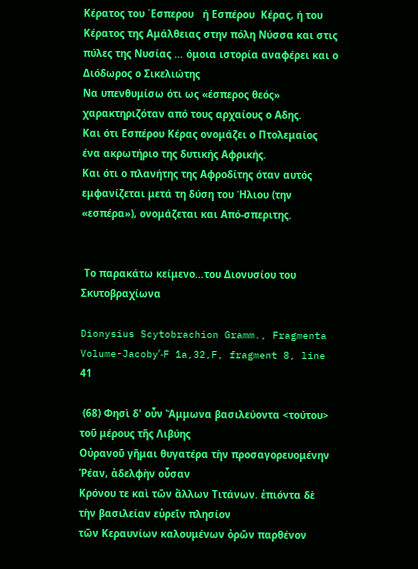Κέρατος του ΄Εσπερου   ή Εσπέρου  Κέρας, ή του Κέρατος της Αμάλθειας στην πόλη Νύσσα και στις πύλες της Νυσίας … όμοια ιστορία αναφέρει και ο Διόδωρος ο Σικελιώτης
Να υπενθυμίσω ότι ως «έσπερος θεός» χαρακτηριζόταν από τους αρχαίους ο Αδης.
Και ότι Εσπέρου Κέρας ονομάζει ο Πτολεμαίος  ένα ακρωτήριο της δυτικής Αφρικής.
Και ότι ο πλανήτης της Αφροδίτης όταν αυτός εμφανίζεται μετά τη δύση του Ήλιου (την «εσπέρα»), ονομάζεται και Από-σπεριτης.


 Το παρακάτω κείμενο…του Διονυσίου του Σκυτοβραχίωνα

Dionysius Scytobrachion Gramm., Fragmenta
Volume-Jacobyʹ-F 1a,32,F, fragment 8, line 41

 (68) Φησὶ δ' οὖν Ἄμμωνα βασιλεύοντα <τούτου> τοῦ μέρους τῆς Λιβύης
Οὐρανοῦ γῆμαι θυγατέρα τὴν προσαγορευομένην Ῥέαν, ἀδελφὴν οὖσαν
Κρόνου τε καὶ τῶν ἄλλων Τιτάνων. ἐπιόντα δὲ τὴν βασιλείαν εὑρεῖν πλησίον
τῶν Κεραυνίων καλουμένων ὀρῶν παρθένον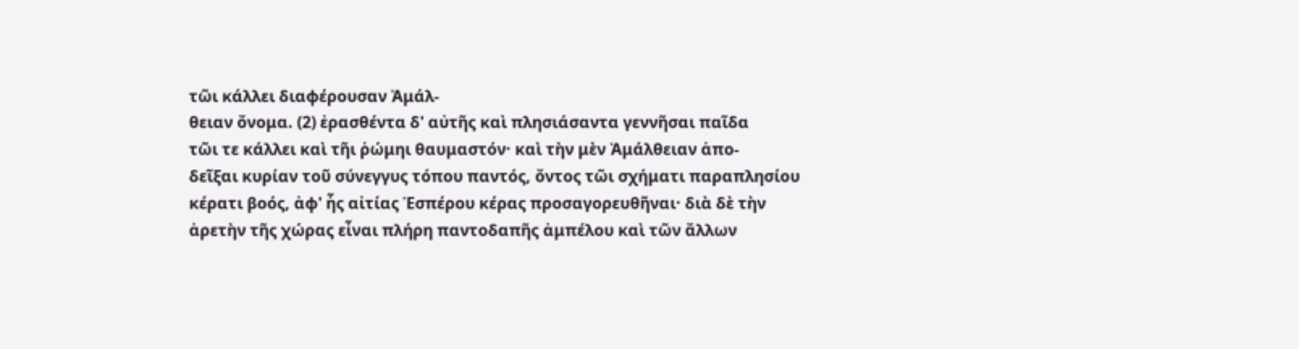τῶι κάλλει διαφέρουσαν Ἀμάλ-
θειαν ὄνομα. (2) ἐρασθέντα δ' αὐτῆς καὶ πλησιάσαντα γεννῆσαι παῖδα
τῶι τε κάλλει καὶ τῆι ῥώμηι θαυμαστόν· καὶ τὴν μὲν Ἀμάλθειαν ἀπο-
δεῖξαι κυρίαν τοῦ σύνεγγυς τόπου παντός, ὄντος τῶι σχήματι παραπλησίου
κέρατι βοός, ἀφ' ἧς αἰτίας Ἑσπέρου κέρας προσαγορευθῆναι· διὰ δὲ τὴν
ἀρετὴν τῆς χώρας εἶναι πλήρη παντοδαπῆς ἀμπέλου καὶ τῶν ἄλλων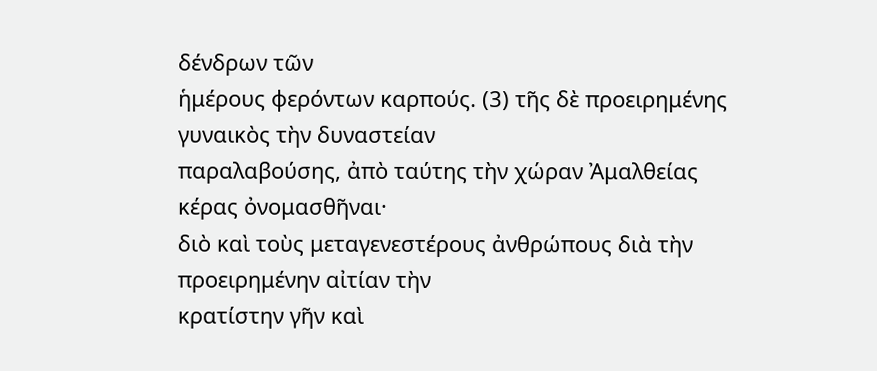δένδρων τῶν
ἡμέρους φερόντων καρπούς. (3) τῆς δὲ προειρημένης γυναικὸς τὴν δυναστείαν
παραλαβούσης, ἀπὸ ταύτης τὴν χώραν Ἀμαλθείας κέρας ὀνομασθῆναι·
διὸ καὶ τοὺς μεταγενεστέρους ἀνθρώπους διὰ τὴν προειρημένην αἰτίαν τὴν
κρατίστην γῆν καὶ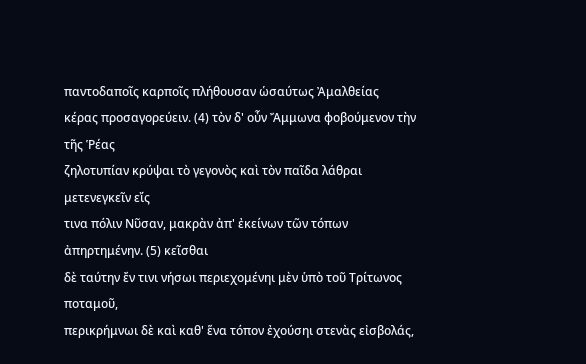παντοδαποῖς καρποῖς πλήθουσαν ὡσαύτως Ἀμαλθείας
κέρας προσαγορεύειν. (4) τὸν δ' οὖν Ἄμμωνα φοβούμενον τὴν τῆς Ῥέας
ζηλοτυπίαν κρύψαι τὸ γεγονὸς καὶ τὸν παῖδα λάθραι μετενεγκεῖν εἴς
τινα πόλιν Νῦσαν, μακρὰν ἀπ' ἐκείνων τῶν τόπων ἀπηρτημένην. (5) κεῖσθαι
δὲ ταύτην ἔν τινι νήσωι περιεχομένηι μὲν ὑπὸ τοῦ Τρίτωνος ποταμοῦ,
περικρήμνωι δὲ καὶ καθ' ἕνα τόπον ἐχούσηι στενὰς εἰσβολάς,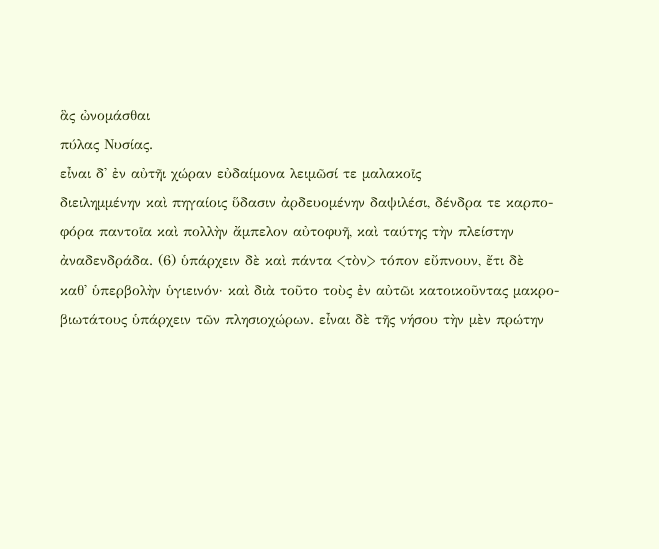ἃς ὠνομάσθαι
πύλας Νυσίας.
εἶναι δ' ἐν αὐτῆι χώραν εὐδαίμονα λειμῶσί τε μαλακοῖς
διειλημμένην καὶ πηγαίοις ὕδασιν ἀρδευομένην δαψιλέσι, δένδρα τε καρπο-
φόρα παντοῖα καὶ πολλὴν ἄμπελον αὐτοφυῆ, καὶ ταύτης τὴν πλείστην
ἀναδενδράδα. (6) ὑπάρχειν δὲ καὶ πάντα <τὸν> τόπον εὔπνουν, ἔτι δὲ
καθ' ὑπερβολὴν ὑγιεινόν· καὶ διὰ τοῦτο τοὺς ἐν αὐτῶι κατοικοῦντας μακρο-
βιωτάτους ὑπάρχειν τῶν πλησιοχώρων. εἶναι δὲ τῆς νήσου τὴν μὲν πρώτην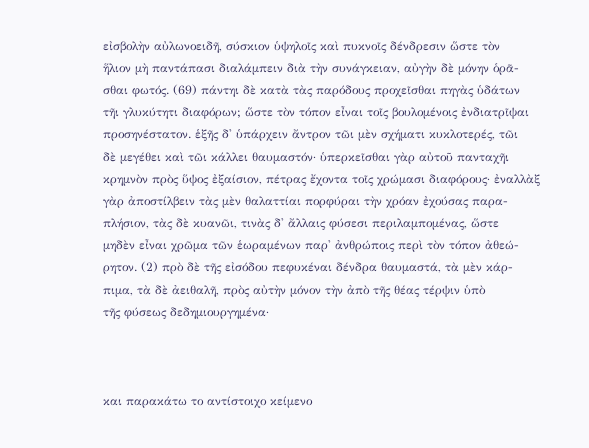εἰσβολὴν αὐλωνοειδῆ, σύσκιον ὑψηλοῖς καὶ πυκνοῖς δένδρεσιν ὥστε τὸν
ἥλιον μὴ παντάπασι διαλάμπειν διὰ τὴν συνάγκειαν, αὐγὴν δὲ μόνην ὁρᾶ-
σθαι φωτός. (69) πάντηι δὲ κατὰ τὰς παρόδους προχεῖσθαι πηγὰς ὑδάτων
τῆι γλυκύτητι διαφόρων; ὥστε τὸν τόπον εἶναι τοῖς βουλομένοις ἐνδιατρῖψαι
προσηνέστατον. ἑξῆς δ' ὑπάρχειν ἄντρον τῶι μὲν σχήματι κυκλοτερές, τῶι
δὲ μεγέθει καὶ τῶι κάλλει θαυμαστόν· ὑπερκεῖσθαι γὰρ αὐτοῦ πανταχῆι
κρημνὸν πρὸς ὕψος ἐξαίσιον, πέτρας ἔχοντα τοῖς χρώμασι διαφόρους· ἐναλλὰξ
γὰρ ἀποστίλβειν τὰς μὲν θαλαττίαι πορφύραι τὴν χρόαν ἐχούσας παρα-
πλήσιον, τὰς δὲ κυανῶι, τινὰς δ' ἄλλαις φύσεσι περιλαμπομένας, ὥστε
μηδὲν εἶναι χρῶμα τῶν ἑωραμένων παρ' ἀνθρώποις περὶ τὸν τόπον ἀθεώ-
ρητον. (2) πρὸ δὲ τῆς εἰσόδου πεφυκέναι δένδρα θαυμαστά, τὰ μὲν κάρ-
πιμα, τὰ δὲ ἀειθαλῆ, πρὸς αὐτὴν μόνον τὴν ἀπὸ τῆς θέας τέρψιν ὑπὸ
τῆς φύσεως δεδημιουργημένα·



και παρακάτω το αντίστοιχο κείμενο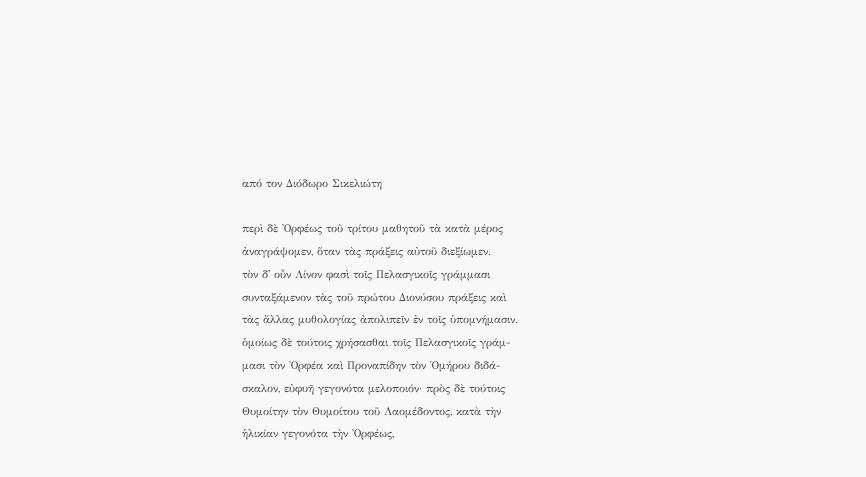από τον Διόδωρο Σικελιώτη

περὶ δὲ Ὀρφέως τοῦ τρίτου μαθητοῦ τὰ κατὰ μέρος
ἀναγράψομεν, ὅταν τὰς πράξεις αὐτοῦ διεξίωμεν.
τὸν δ' οὖν Λίνον φασὶ τοῖς Πελασγικοῖς γράμμασι
συνταξάμενον τὰς τοῦ πρώτου Διονύσου πράξεις καὶ
τὰς ἄλλας μυθολογίας ἀπολιπεῖν ἐν τοῖς ὑπομνήμασιν.
ὁμοίως δὲ τούτοις χρήσασθαι τοῖς Πελασγικοῖς γράμ-
μασι τὸν Ὀρφέα καὶ Προναπίδην τὸν Ὁμήρου διδά-
σκαλον, εὐφυῆ γεγονότα μελοποιόν· πρὸς δὲ τούτοις
Θυμοίτην τὸν Θυμοίτου τοῦ Λαομέδοντος, κατὰ τὴν
ἡλικίαν γεγονότα τὴν Ὀρφέως,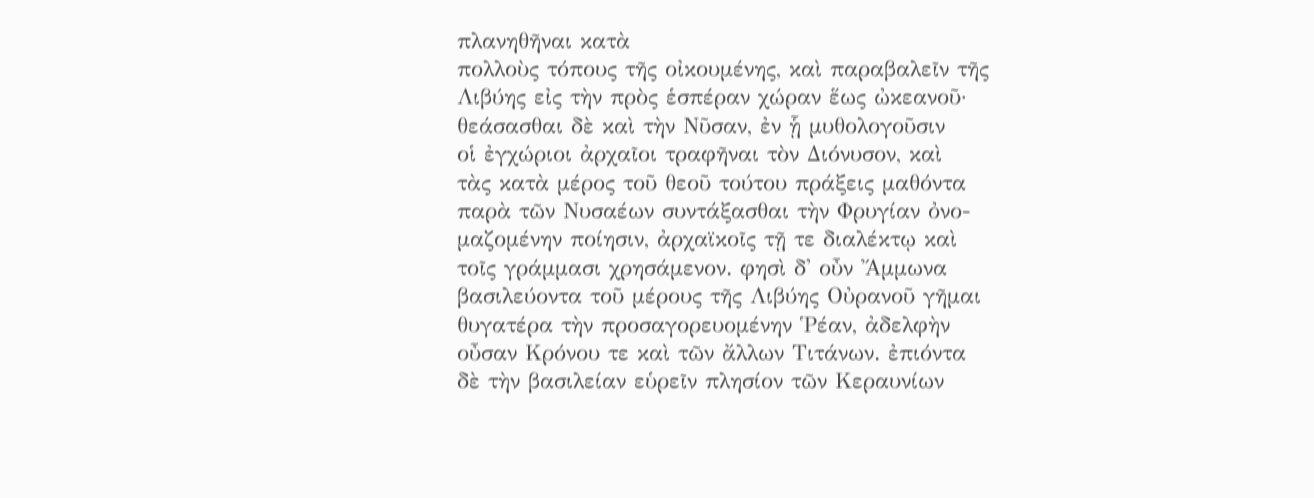πλανηθῆναι κατὰ
πολλοὺς τόπους τῆς οἰκουμένης, καὶ παραβαλεῖν τῆς
Λιβύης εἰς τὴν πρὸς ἑσπέραν χώραν ἕως ὠκεανοῦ·
θεάσασθαι δὲ καὶ τὴν Νῦσαν, ἐν ᾗ μυθολογοῦσιν
οἱ ἐγχώριοι ἀρχαῖοι τραφῆναι τὸν Διόνυσον, καὶ
τὰς κατὰ μέρος τοῦ θεοῦ τούτου πράξεις μαθόντα
παρὰ τῶν Νυσαέων συντάξασθαι τὴν Φρυγίαν ὀνο-
μαζομένην ποίησιν, ἀρχαϊκοῖς τῇ τε διαλέκτῳ καὶ
τοῖς γράμμασι χρησάμενον. φησὶ δ' οὖν Ἄμμωνα
βασιλεύοντα τοῦ μέρους τῆς Λιβύης Οὐρανοῦ γῆμαι
θυγατέρα τὴν προσαγορευομένην Ῥέαν, ἀδελφὴν
οὖσαν Κρόνου τε καὶ τῶν ἄλλων Τιτάνων. ἐπιόντα
δὲ τὴν βασιλείαν εὑρεῖν πλησίον τῶν Κεραυνίων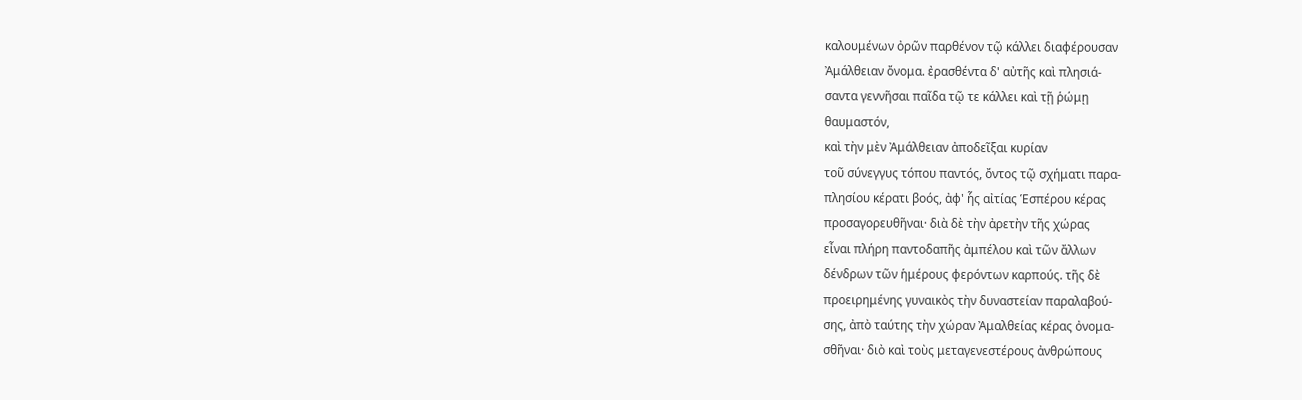καλουμένων ὀρῶν παρθένον τῷ κάλλει διαφέρουσαν
Ἀμάλθειαν ὄνομα. ἐρασθέντα δ' αὐτῆς καὶ πλησιά-
σαντα γεννῆσαι παῖδα τῷ τε κάλλει καὶ τῇ ῥώμῃ
θαυμαστόν,
καὶ τὴν μὲν Ἀμάλθειαν ἀποδεῖξαι κυρίαν
τοῦ σύνεγγυς τόπου παντός, ὄντος τῷ σχήματι παρα-
πλησίου κέρατι βοός, ἀφ' ἧς αἰτίας Ἑσπέρου κέρας
προσαγορευθῆναι· διὰ δὲ τὴν ἀρετὴν τῆς χώρας
εἶναι πλήρη παντοδαπῆς ἀμπέλου καὶ τῶν ἄλλων
δένδρων τῶν ἡμέρους φερόντων καρπούς. τῆς δὲ
προειρημένης γυναικὸς τὴν δυναστείαν παραλαβού-
σης, ἀπὸ ταύτης τὴν χώραν Ἀμαλθείας κέρας ὀνομα-
σθῆναι· διὸ καὶ τοὺς μεταγενεστέρους ἀνθρώπους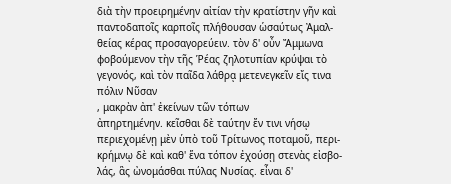διὰ τὴν προειρημένην αἰτίαν τὴν κρατίστην γῆν καὶ
παντοδαποῖς καρποῖς πλήθουσαν ὡσαύτως Ἀμαλ-
θείας κέρας προσαγορεύειν. τὸν δ' οὖν Ἄμμωνα
φοβούμενον τὴν τῆς Ῥέας ζηλοτυπίαν κρύψαι τὸ
γεγονός, καὶ τὸν παῖδα λάθρᾳ μετενεγκεῖν εἴς τινα
πόλιν Νῦσαν
, μακρὰν ἀπ' ἐκείνων τῶν τόπων
ἀπηρτημένην. κεῖσθαι δὲ ταύτην ἔν τινι νήσῳ
περιεχομένῃ μὲν ὑπὸ τοῦ Τρίτωνος ποταμοῦ, περι-
κρήμνῳ δὲ καὶ καθ' ἕνα τόπον ἐχούσῃ στενὰς εἰσβο-
λάς, ἃς ὠνομάσθαι πύλας Νυσίας. εἶναι δ'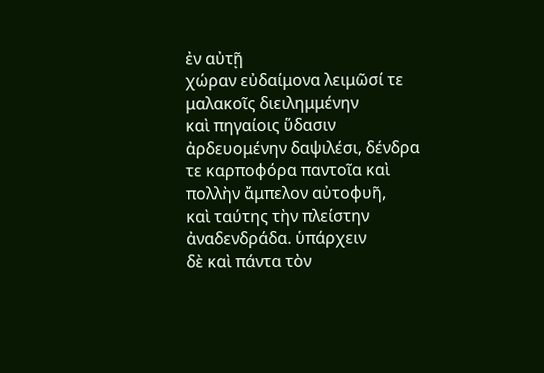ἐν αὐτῇ
χώραν εὐδαίμονα λειμῶσί τε μαλακοῖς διειλημμένην
καὶ πηγαίοις ὕδασιν ἀρδευομένην δαψιλέσι, δένδρα
τε καρποφόρα παντοῖα καὶ πολλὴν ἄμπελον αὐτοφυῆ,
καὶ ταύτης τὴν πλείστην ἀναδενδράδα. ὑπάρχειν
δὲ καὶ πάντα τὸν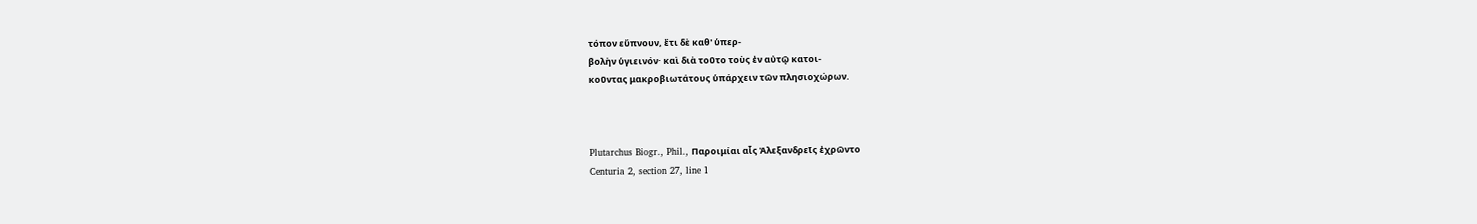τόπον εὔπνουν, ἔτι δὲ καθ' ὑπερ-
βολὴν ὑγιεινόν· καὶ διὰ τοῦτο τοὺς ἐν αὐτῷ κατοι-
κοῦντας μακροβιωτάτους ὑπάρχειν τῶν πλησιοχώρων.



Plutarchus Biogr., Phil., Παροιμίαι αἷς Ἀλεξανδρεῖς ἐχρῶντο
Centuria 2, section 27, line 1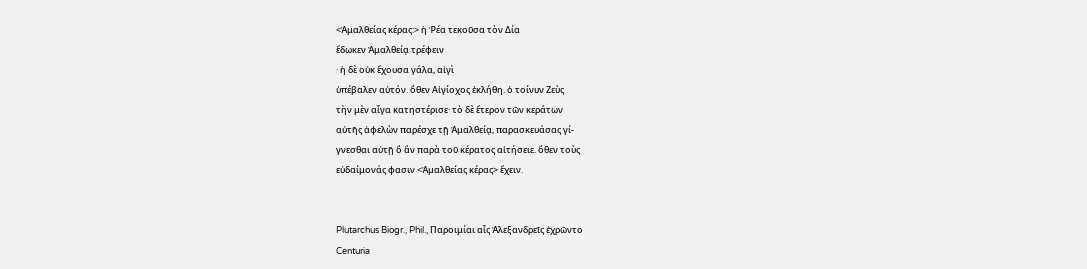<Ἀμαλθείας κέρας:> ἡ Ῥέα τεκοῦσα τὸν Δία
ἔδωκεν Ἀμαλθείᾳ τρέφειν
· ἡ δὲ οὐκ ἔχουσα γάλα, αἰγὶ
ὑπέβαλεν αὐτόν. ὅθεν Αἰγίοχος ἐκλήθη. ὁ τοίνυν Ζεὺς
τὴν μὲν αἶγα κατηστέρισε· τὸ δὲ ἕτερον τῶν κεράτων
αὐτῆς ἀφελὼν παρέσχε τῇ Ἀμαλθείᾳ, παρασκευάσας γί-
γνεσθαι αὐτῇ ὃ ἂν παρὰ τοῦ κέρατος αἰτήσειε. ὅθεν τοὺς
εὐδαίμονάς φασιν <Ἀμαλθείας κέρας> ἔχειν.


Plutarchus Biogr., Phil., Παροιμίαι αἷς Ἀλεξανδρεῖς ἐχρῶντο
Centuria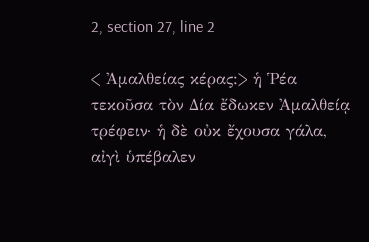2, section 27, line 2

< Ἀμαλθείας κέρας:> ἡ Ῥέα τεκοῦσα τὸν Δία ἔδωκεν Ἀμαλθείᾳ τρέφειν· ἡ δὲ οὐκ ἔχουσα γάλα, αἰγὶ ὑπέβαλεν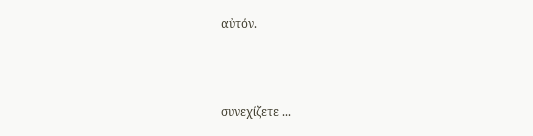αὐτόν.



συνεχίζετε ...